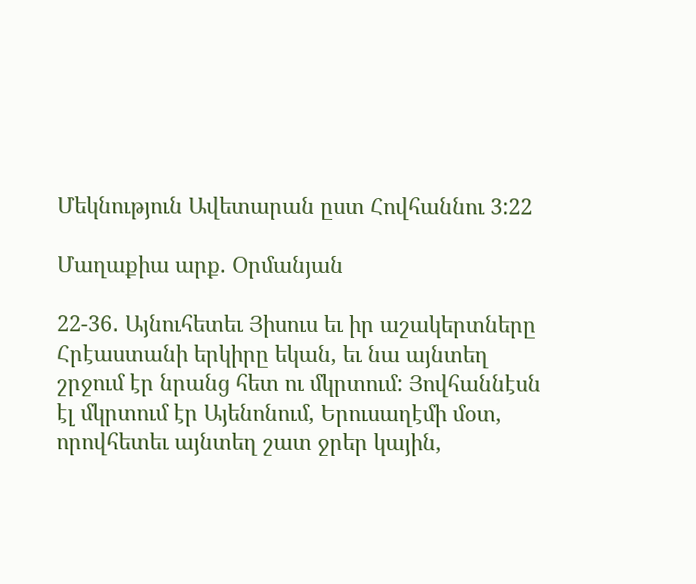Մեկնություն Ավետարան ըստ Հովհաննու 3:22

Մաղաքիա արք. Օրմանյան

22-36․ Այնուհետեւ Յիսուս եւ իր աշակերտները Հրէաստանի երկիրը եկան, եւ նա այնտեղ շրջում էր նրանց հետ ու մկրտում: Յովհաննէսն էլ մկրտում էր Այենոնում, Երուսաղէմի մօտ, որովհետեւ այնտեղ շատ ջրեր կային,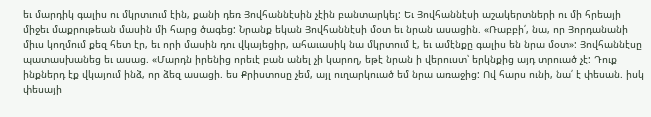եւ մարդիկ գալիս ու մկրտւում էին, քանի դեռ Յովհաննէսին չէին բանտարկել: Եւ Յովհաննէսի աշակերտների ու մի հրեայի միջեւ մաքրութեան մասին մի հարց ծագեց: Նրանք եկան Յովհաննէսի մօտ եւ նրան ասացին. «Ռաբբի՛, նա, որ Յորդանանի միւս կողմում քեզ հետ էր, եւ որի մասին դու վկայեցիր, ահաւասիկ նա մկրտում է, եւ ամէնքը գալիս են նրա մօտ»: Յովհաննէսը պատասխանեց եւ ասաց. «Մարդն իրենից որեւէ բան անել չի կարող, եթէ նրան ի վերուստ՝ երկնքից այդ տրուած չէ: Դուք ինքներդ էք վկայում ինձ, որ ձեզ ասացի. ես Քրիստոսը չեմ, այլ ուղարկուած եմ նրա առաջից: Ով հարս ունի, նա՛ է փեսան. իսկ փեսայի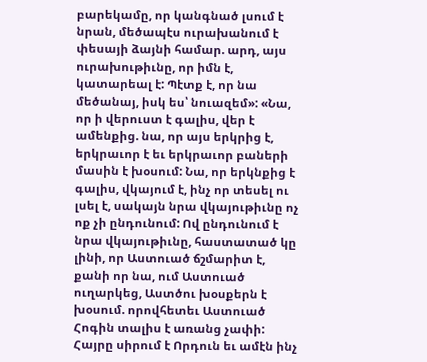բարեկամը, որ կանգնած լսում է նրան, մեծապէս ուրախանում է փեսայի ձայնի համար. արդ, այս ուրախութիւնը, որ իմն է, կատարեալ է: Պէտք է, որ նա մեծանայ, իսկ ես՝ նուազեմ»: «Նա, որ ի վերուստ է գալիս, վեր է ամենքից. նա, որ այս երկրից է, երկրաւոր է եւ երկրաւոր բաների մասին է խօսում: Նա, որ երկնքից է գալիս, վկայում է, ինչ որ տեսել ու լսել է, սակայն նրա վկայութիւնը ոչ ոք չի ընդունում: Ով ընդունում է նրա վկայութիւնը, հաստատած կը լինի, որ Աստուած ճշմարիտ է, քանի որ նա, ում Աստուած ուղարկեց, Աստծու խօսքերն է խօսում. որովհետեւ Աստուած Հոգին տալիս է առանց չափի: Հայրը սիրում է Որդուն եւ ամէն ինչ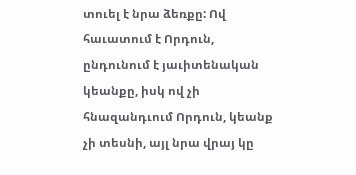տուել է նրա ձեռքը: Ով հաւատում է Որդուն, ընդունում է յաւիտենական կեանքը, իսկ ով չի հնազանդւում Որդուն, կեանք չի տեսնի, այլ նրա վրայ կը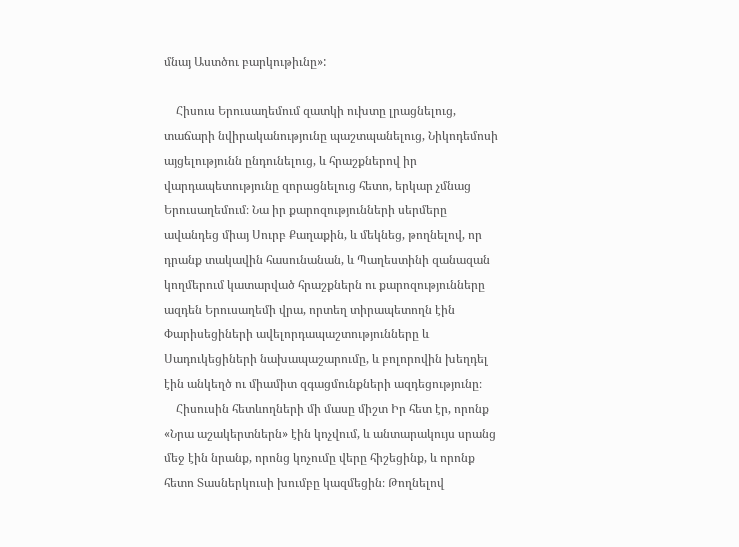մնայ Աստծու բարկութիւնը»:

    Հիսուս Երուսաղեմում զատկի ուխտը լրացնելուց, տաճարի նվիրականությունը պաշտպանելուց, Նիկոդեմոսի այցելությունն ընդունելուց, և հրաշքներով իր վարդապետությունը զորացնելուց հետո, երկար չմնաց Երուսաղեմում։ Նա իր քարոզությունների սերմերը ավանդեց միայ Սուրբ Քաղաքին, և մեկնեց, թողնելով, որ դրանք տակավին հասունանան, և Պաղեստինի զանազան կողմերում կատարված հրաշքներն ու քարոզությունները ազդեն Երուսաղեմի վրա, որտեղ տիրապետողն էին Փարիսեցիների ավելորդապաշտությունները և Սադուկեցիների նախապաշարումը, և բոլորովին խեղդել էին անկեղծ ու միամիտ զգացմունքների ազդեցությունը։
    Հիսուսին հետևողների մի մասը միշտ Իր հետ էր, որոնք «Նրա աշակերտներն» էին կոչվում, և անտարակույս սրանց մեջ էին նրանք, որոնց կոչումը վերը հիշեցինք, և որոնք հետո Տասներկուսի խումբը կազմեցին։ Թողնելով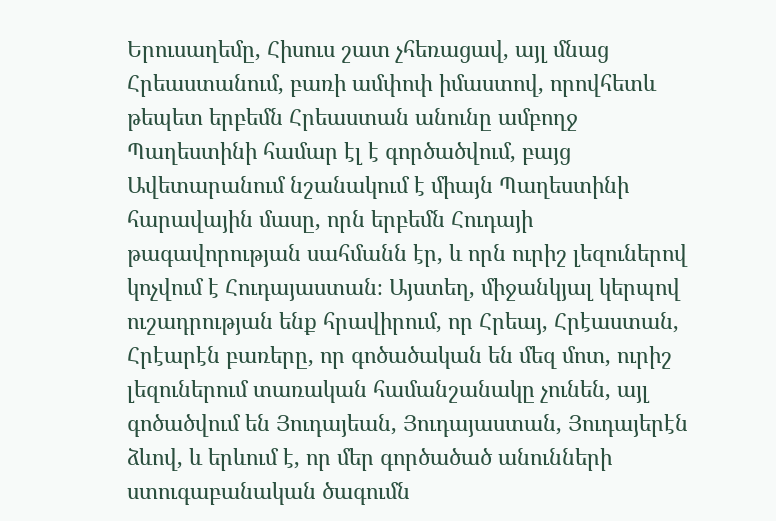Երուսաղեմը, Հիսուս շատ չհեռացավ, այլ մնաց Հրեաստանում, բառի ամփոփ իմաստով, որովհետև թեպետ երբեմն Հրեաստան անունը ամբողջ Պաղեստինի համար էլ է գործածվում, բայց Ավետարանում նշանակում է միայն Պաղեստինի հարավային մասը, որն երբեմն Հուդայի թագավորության սահմանն էր, և որն ուրիշ լեզուներով կոչվում է Հուդայաստան։ Այստեղ, միջանկյալ կերպով ուշադրության ենք հրավիրում, որ Հրեայ, Հրէաստան, Հրէարէն բառերը, որ գոծածական են մեզ մոտ, ուրիշ լեզուներում տառական համանշանակը չունեն, այլ գոծածվում են Յուդայեան, Յուդայաստան, Յուդայերէն ձևով, և երևում է, որ մեր գործածած անունների ստուգաբանական ծագումն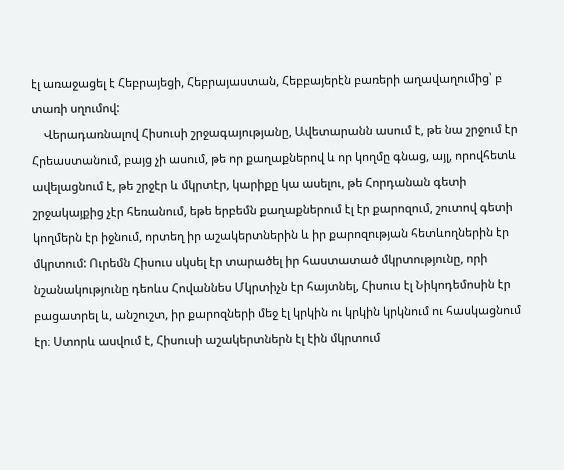էլ առաջացել է Հեբրայեցի, Հեբրայաստան, Հեբբայերէն բառերի աղավաղումից՝ բ տառի սղումով:
    Վերադառնալով Հիսուսի շրջագայությանը, Ավետարանն ասում է, թե նա շրջում էր Հրեաստանում, բայց չի ասում, թե որ քաղաքներով և որ կողմը գնաց, այլ, որովհետև ավելացնում է, թե շրջէր և մկրտէր, կարիքը կա ասելու, թե Հորդանան գետի շրջակայքից չէր հեռանում, եթե երբեմն քաղաքներում էլ էր քարոզում, շուտով գետի կողմերն էր իջնում, որտեղ իր աշակերտներին և իր քարոզության հետևողներին էր մկրտում: Ուրեմն Հիսուս սկսել էր տարածել իր հաստատած մկրտությունը, որի նշանակությունը դեոևս Հովաննես Մկրտիչն էր հայտնել, Հիսուս էլ Նիկոդեմոսին էր բացատրել և, անշուշտ, իր քարոզների մեջ էլ կրկին ու կրկին կրկնում ու հասկացնում էր։ Ստորև ասվում է, Հիսուսի աշակերտներն էլ էին մկրտում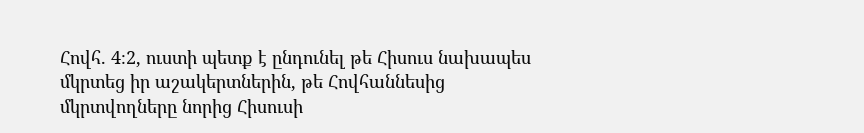Հովհ. 4։2, ուստի պետք է ընդունել թե Հիսուս նախապես մկրտեց իր աշակերտներին, թե Հովհաննեսից մկրտվողները նորից Հիսուսի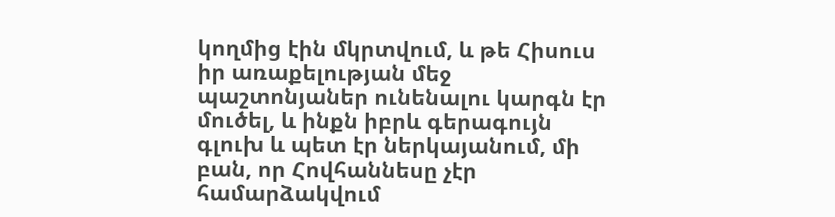կողմից էին մկրտվում, և թե Հիսուս իր առաքելության մեջ պաշտոնյաներ ունենալու կարգն էր մուծել, և ինքն իբրև գերագույն գլուխ և պետ էր ներկայանում, մի բան, որ Հովհաննեսը չէր համարձակվում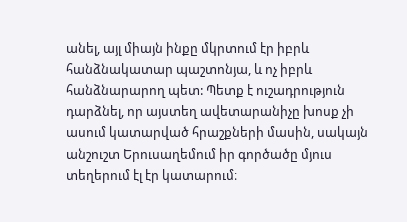անել, այլ միայն ինքը մկրտում էր իբրև հանձնակատար պաշտոնյա, և ոչ իբրև հանձնարարող պետ: Պետք է ուշադրություն դարձնել, որ այստեղ ավետարանիչը խոսք չի ասում կատարված հրաշքների մասին, սակայն անշուշտ Երուսաղեմում իր գործածը մյուս տեղերում էլ էր կատարում։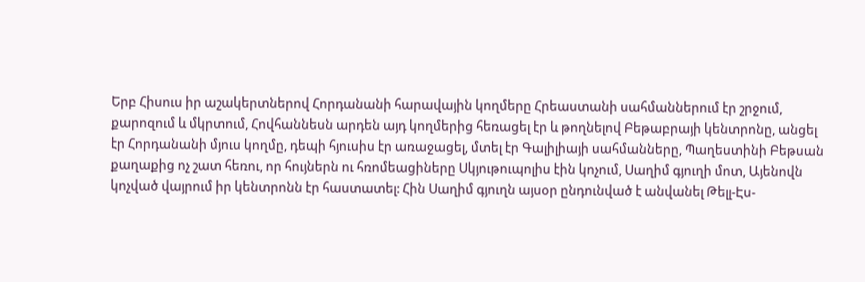Երբ Հիսուս իր աշակերտներով Հորդանանի հարավային կողմերը Հրեաստանի սահմաններում էր շրջում, քարոզում և մկրտում, Հովհաննեսն արդեն այդ կողմերից հեռացել էր և թողնելով Բեթաբրայի կենտրոնը, անցել էր Հորդանանի մյուս կողմը, դեպի հյուսիս էր առաջացել, մտել էր Գալիլիայի սահմանները, Պաղեստինի Բեթսան քաղաքից ոչ շատ հեռու, որ հույներն ու հռոմեացիները Սկյութուպոլիս էին կոչում, Սաղիմ գյուղի մոտ, Այենովն կոչված վայրում իր կենտրոնն էր հաստատել: Հին Սաղիմ գյուղն այսօր ընդունված է անվանել Թելլ-Էս-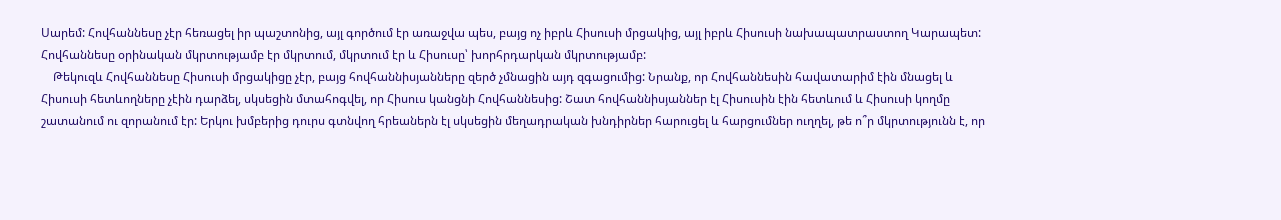Սարեմ: Հովհաննեսը չէր հեռացել իր պաշտոնից, այլ գործում էր առաջվա պես, բայց ոչ իբրև Հիսուսի մրցակից, այլ իբրև Հիսուսի նախապատրաստող Կարապետ: Հովհաննեսը օրինական մկրտությամբ էր մկրտում, մկրտում էր և Հիսուսը՝ խորհրդարկան մկրտությամբ:
    Թեկուզև Հովհաննեսը Հիսուսի մրցակիցը չէր, բայց հովհաննիսյանները զերծ չմնացին այդ զգացումից: Նրանք, որ Հովհաննեսին հավատարիմ էին մնացել և Հիսուսի հետևողները չէին դարձել, սկսեցին մտահոգվել, որ Հիսուս կանցնի Հովհաննեսից: Շատ հովհաննիսյաններ էլ Հիսուսին էին հետևում և Հիսուսի կողմը շատանում ու զորանում էր: Երկու խմբերից դուրս գտնվող հրեաներն էլ սկսեցին մեղադրական խնդիրներ հարուցել և հարցումներ ուղղել, թե ո՞ր մկրտությունն է, որ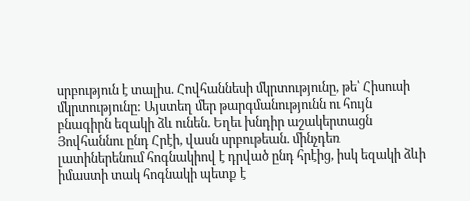սրբություն է տալիս. Հովհաննեսի մկրտությունը, թե՝ Հիսուսի մկրտությունը: Այստեղ մեր թարգմանությունն ու հույն բնագիրն եզակի ձև ունեն. Եղեւ խնդիր աշակերտացն Յովհաննու ընդ Հրէի, վասն սրբութեան. մինչդեռ լատիներենում հոգնակիով է դրված ընդ հրէից, իսկ եզակի ձևի իմաստի տակ հոգնակի պետք է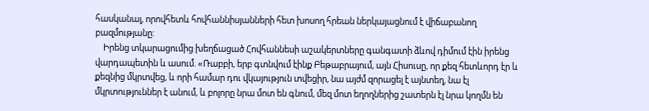հասկանալ, որովհետև հովհաննիսյանների հետ խոսող հրեան ներկայացնում է վիճաբանող բազմությանը:
    Իրենց տկարացումից խեղճացած Հովհաննեսի աշակերտները գանգատի ձևով դիմում էին իրենց վարդապետին և ասում. «Ռաբբի, երբ գտնվում էինք Բեթաբրայում, այն Հիսուսը, որ քեզ հետևորդ էր և քեզնից մկրտվեց, և որի համար դու վկայություն տվեցիր, նա այժմ զորացել է այնտեղ, նա էլ մկրտություններ է անում, և բոլորը նրա մոտ են գնում, մեզ մոտ եղողներից շատերն էլ նրա կողմն են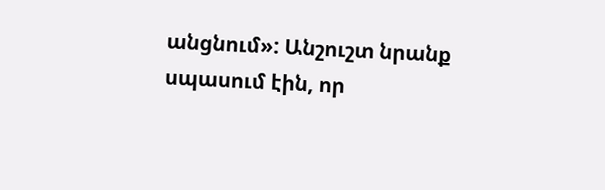անցնում»: Անշուշտ նրանք սպասում էին, որ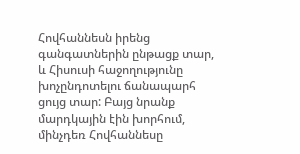Հովհաննեսն իրենց գանգատներին ընթացք տար, և Հիսուսի հաջողությունը խոչընդոտելու ճանապարհ ցույց տար: Բայց նրանք մարդկային էին խորհում, մինչդեռ Հովհաննեսը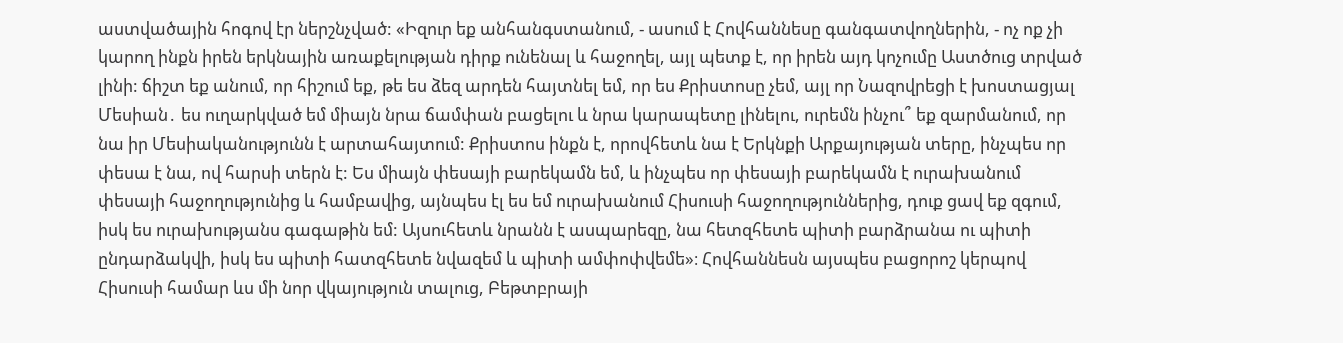աստվածային հոգով էր ներշնչված: «Իզուր եք անհանգստանում, - ասում է Հովհաննեսը գանգատվողներին, - ոչ ոք չի կարող ինքն իրեն երկնային առաքելության դիրք ունենալ և հաջողել, այլ պետք է, որ իրեն այդ կոչումը Աստծուց տրված լինի: ճիշտ եք անում, որ հիշում եք, թե ես ձեզ արդեն հայտնել եմ, որ ես Քրիստոսը չեմ, այլ որ Նազովրեցի է խոստացյալ Մեսիան․ ես ուղարկված եմ միայն նրա ճամփան բացելու և նրա կարապետը լինելու, ուրեմն ինչու՞ եք զարմանում, որ նա իր Մեսիականությունն է արտահայտում: Քրիստոս ինքն է, որովհետև նա է Երկնքի Արքայության տերը, ինչպես որ փեսա է նա, ով հարսի տերն է: Ես միայն փեսայի բարեկամն եմ, և ինչպես որ փեսայի բարեկամն է ուրախանում փեսայի հաջողությունից և համբավից, այնպես էլ ես եմ ուրախանում Հիսուսի հաջողություններից, դուք ցավ եք զգում, իսկ ես ուրախությանս գագաթին եմ: Այսուհետև նրանն է ասպարեզը, նա հետզհետե պիտի բարձրանա ու պիտի ընդարձակվի, իսկ ես պիտի հատզհետե նվազեմ և պիտի ամփոփվեմե»։ Հովհաննեսն այսպես բացորոշ կերպով Հիսուսի համար ևս մի նոր վկայություն տալուց, Բեթտբրայի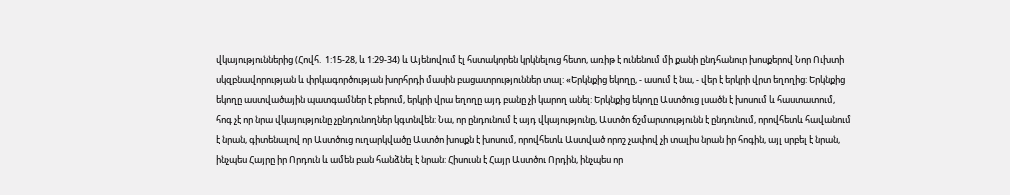վկայություններից (Հովհ.  1:15-28, և 1:29-34) և Այենովում էլ հստակորեն կրկնելուց հետո, առիթ է ունենում մի քանի ընդհանուր խոսքերով Նոր Ուխտի սկզբնավորության և փրկագործության խորհրդի մասին բացատրություններ տալ: «Երկնքից եկողը, - ասում է նա, - վեր է երկրի վրտ եղողից: Երկնքից եկողը աստվածային պատգամներ է բերում, երկրի վրա եղողը այդ բանը չի կարող անել: Երկնքից եկողը Աստծուց լսածն է խոսում և հաստատում, հոգ չէ որ նրա վկայությունը չընդունողներ կգտնվեն: Նա, որ ընդունում է այդ վկայությունը, Աստծո ճշմարտությունն է ընդունում, որովհետև հավանում է նրան, գիտենալով որ Աստծուց ուղարկվածը Աստծո խոսքն է խոսում, որովհետև Աստված որոշ չափով չի տալիս նրան իր հոգին, այլ սրբել է նրան, ինչպես Հայրը իր Որդուն և ամեն բան հանձնել է նրան: Հիսուսն է Հայր Աստծու Որդին, ինչպես որ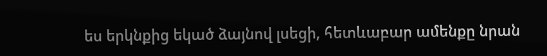ես երկնքից եկած ձայնով լսեցի, հետևաբար ամենքը նրան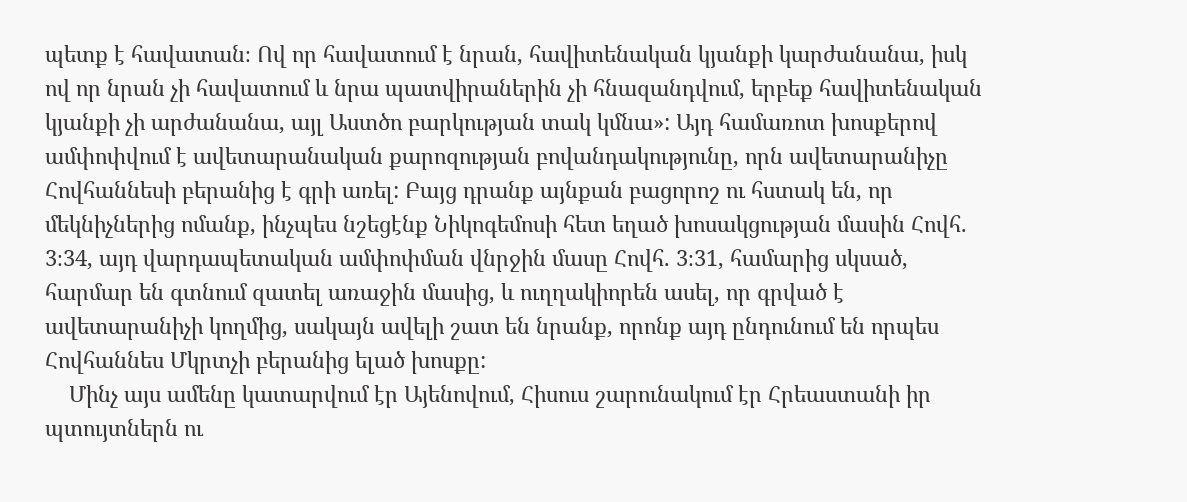պետք է հավատան։ Ով որ հավատում է նրան, հավիտենական կյանքի կարժանանա, իսկ ով որ նրան չի հավատում և նրա պատվիրաներին չի հնազանդվում, երբեք հավիտենական կյանքի չի արժանանա, այլ Աստծո բարկության տակ կմնա»: Այդ համառոտ խոսքերով ամփոփվում է ավետարանական քարոզության բովանդակությունը, որն ավետարանիչը Հովհաննեսի բերանից է գրի առել: Բայց դրանք այնքան բացորոշ ու հստակ են, որ մեկնիչներից ոմանք, ինչպես նշեցէնք Նիկոգեմոսի հետ եղած խոսակցության մասին Հովհ. 3։34, այդ վարդապետական ամփոփման վնրջին մասը Հովհ. 3։31, համարից սկսած, հարմար են գտնում զատել առաջին մասից, և ուղղակիորեն ասել, որ գրված է ավետարանիչի կողմից, սակայն ավելի շատ են նրանք, որոնք այդ ընդունում են որպես Հովհաննես Մկրտչի բերանից ելած խոսքը:
    Մինչ այս ամենը կատարվում էր Այենովում, Հիսուս շարունակում էր Հրեաստանի իր պտույտներն ու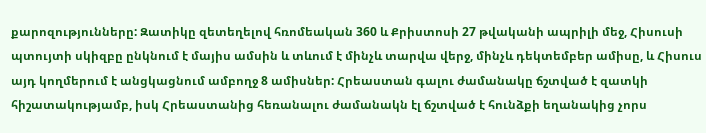քարոզությունները: Զատիկը զետեղելով հռոմեական 360 և Քրիստոսի 27 թվականի ապրիլի մեջ, Հիսուսի պտույտի սկիզբը ընկնում է մայիս ամսին և տևում է մինչև տարվա վերջ, մինչև դեկտեմբեր ամիսը, և Հիսուս այդ կողմերում է անցկացնում ամբողջ 8 ամիսներ: Հրեաստան գալու ժամանակը ճշտված է զատկի հիշատակությամբ, իսկ Հրեաստանից հեռանալու ժամանակն էլ ճշտված է հունձքի եղանակից չորս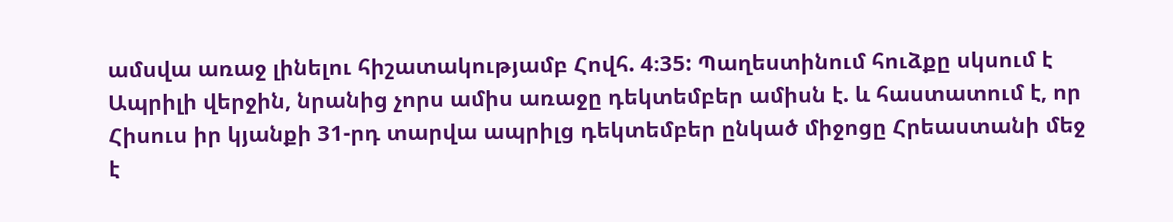ամսվա առաջ լինելու հիշատակությամբ Հովհ. 4։35: Պաղեստինում հուձքը սկսում է Ապրիլի վերջին, նրանից չորս ամիս առաջը դեկտեմբեր ամիսն է. և հաստատում է, որ Հիսուս իր կյանքի 31-րդ տարվա ապրիլց դեկտեմբեր ընկած միջոցը Հրեաստանի մեջ է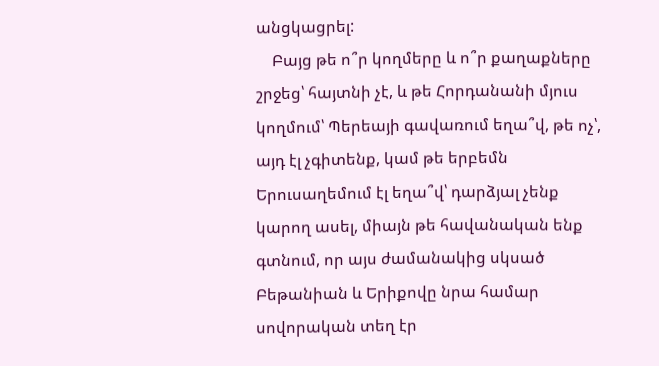անցկացրել:
    Բայց թե ո՞ր կողմերը և ո՞ր քաղաքները շրջեց՝ հայտնի չէ, և թե Հորդանանի մյուս կողմում՝ Պերեայի գավառում եղա՞վ, թե ոչ՝, այդ էլ չգիտենք, կամ թե երբեմն Երուսաղեմում էլ եղա՞վ՝ դարձյալ չենք կարող ասել, միայն թե հավանական ենք գտնում, որ այս ժամանակից սկսած Բեթանիան և Երիքովը նրա համար սովորական տեղ էր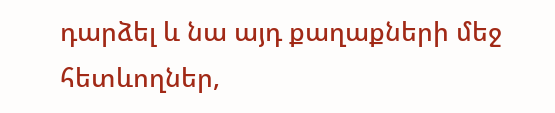դարձել և նա այդ քաղաքների մեջ հետևողներ,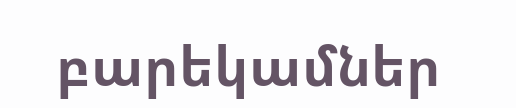բարեկամներ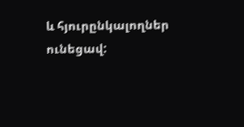և հյուրընկալողներ ունեցավ: